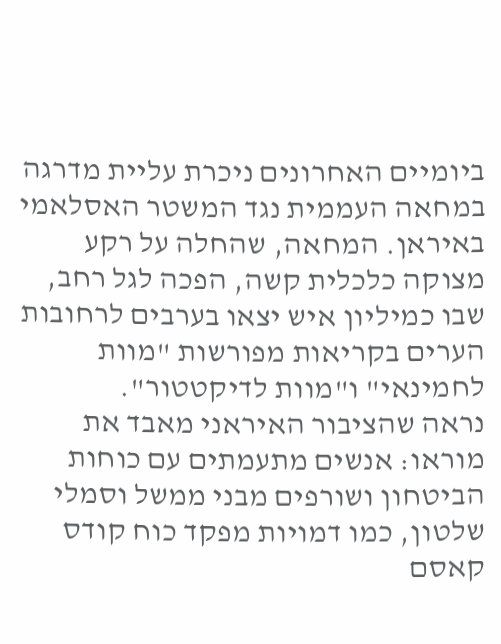ביומיים האחרונים ניכרת עליית מדרגה במחאה העממית נגד המשטר האסלאמי באיראן. המחאה, שהחלה על רקע מצוקה כלכלית קשה, הפכה לגל רחב, שבו כמיליון איש יצאו בערבים לרחובות הערים בקריאות מפורשות "מוות לחמינאי" ו"מוות לדיקטטור".
נראה שהציבור האיראני מאבד את מוראו: אנשים מתעמתים עם כוחות הביטחון ושורפים מבני ממשל וסמלי שלטון, כמו דמויות מפקד כוח קודס קאסם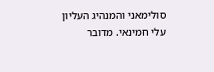סולימאני והמנהיג העליון עלי חמינאי. מדובר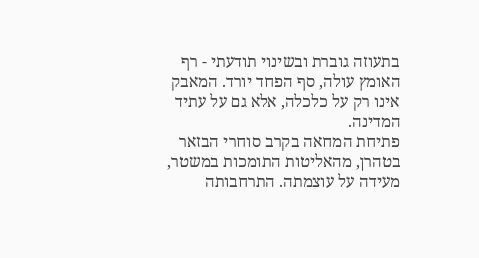בתעוזה גוברת ובשינוי תודעתי - רף האומץ עולה, סף הפחד יורד. המאבק אינו רק על כלכלה, אלא גם על עתיד המדינה.
פתיחת המחאה בקרב סוחרי הבזאר בטהרן, מהאליטות התומכות במשטר, מעידה על עוצמתה. התרחבותה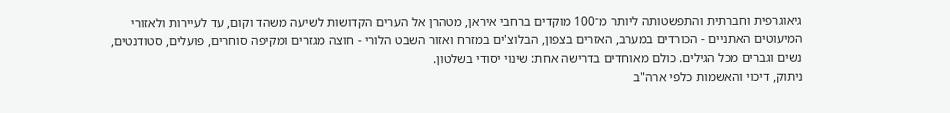גיאוגרפית וחברתית והתפשטותה ליותר מ־100 מוקדים ברחבי איראן, מטהרן אל הערים הקדושות לשיעה משהד וקום, עד לעיירות ולאזורי המיעוטים האתניים - הכורדים במערב, האזרים בצפון, הבלוצ'ים במזרח ואזור השבט הלורי - חוצה מגזרים ומקיפה סוחרים, פועלים, סטודנטים, נשים וגברים מכל הגילים. כולם מאוחדים בדרישה אחת: שינוי יסודי בשלטון.
ניתוק, דיכוי והאשמות כלפי ארה"ב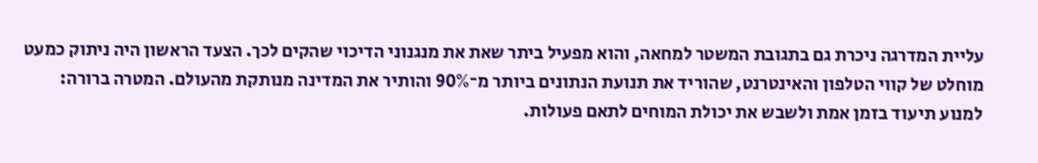עליית המדרגה ניכרת גם בתגובת המשטר למחאה, והוא מפעיל ביתר שאת את מנגנוני הדיכוי שהקים לכך. הצעד הראשון היה ניתוק כמעט מוחלט של קווי הטלפון והאינטרנט, שהוריד את תנועת הנתונים ביותר מ־90% והותיר את המדינה מנותקת מהעולם. המטרה ברורה: למנוע תיעוד בזמן אמת ולשבש את יכולת המוחים לתאם פעולות.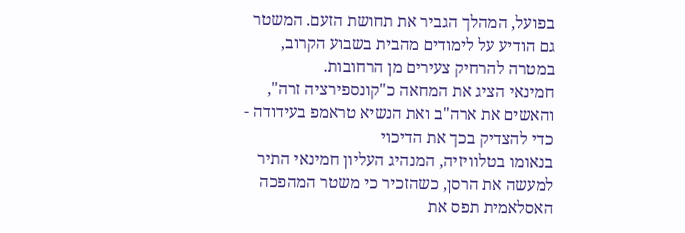בפועל, המהלך הגביר את תחושת הזעם. המשטר גם הודיע על לימודים מהבית בשבוע הקרוב, במטרה להרחיק צעירים מן הרחובות.
חמינאי הציג את המחאה כ"קונספירציה זרה", והאשים את ארה"ב ואת הנשיא טראמפ בעידודה - כדי להצדיק בכך את הדיכוי
בנאומו בטלוויזיה, המנהיג העליון חמינאי התיר למעשה את הרסן, כשהזכיר כי משטר המהפכה האסלאמית תפס את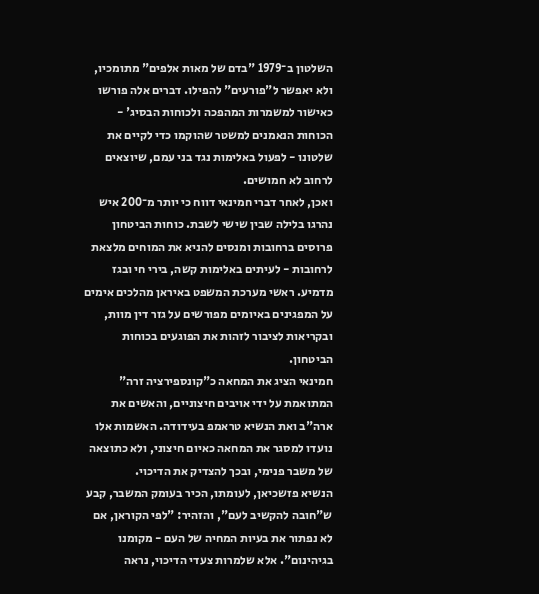השלטון ב־1979 "בדם של מאות אלפים" מתומכיו, ולא יאפשר ל"פורעים" להפילו. דברים אלה פורשו כאישור למשמרות המהפכה ולכוחות הבסיג' - הכוחות הנאמנים למשטר שהוקמו כדי לקיים את שלטונו - לפעול באלימות נגד בני עמם, שיוצאים לרחוב לא חמושים.
ואכן, לאחר דברי חמינאי דווח כי יותר מ־200 איש נהרגו בלילה שבין שישי לשבת. כוחות הביטחון פרוסים ברחובות ומנסים להניא את המוחים מלצאת לרחובות - לעיתים באלימות קשה, בירי חי ובגז מדמיע. ראשי מערכת המשפט באיראן מהלכים אימים על המפגינים באיומים מפורשים על גזר דין מוות, ובקריאות לציבור לזהות את הפוגעים בכוחות הביטחון.
חמינאי הציג את המחאה כ"קונספירציה זרה" המתואמת על ידי אויבים חיצוניים, והאשים את ארה"ב ואת הנשיא טראמפ בעידודה. האשמות אלו נועדו למסגר את המחאה כאיום חיצוני, ולא כתוצאה של משבר פנימי, ובכך להצדיק את הדיכוי.
הנשיא פזשכיאן, לעומתו, הכיר בעומק המשבר, קבע ש"חובה להקשיב לעם", והזהיר: "לפי הקוראן, אם לא נפתור את בעיות המחיה של העם - מקומנו בגיהינום". אלא שלמרות צעדי הדיכוי, נראה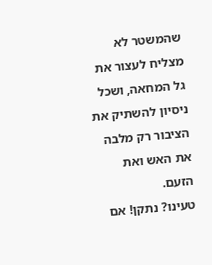שהמשטר לא מצליח לעצור את גל המחאה, ושכל ניסיון להשתיק את הציבור רק מלבה את האש ואת הזעם.
טעינו? נתקן! אם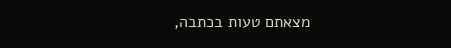מצאתם טעות בכתבה,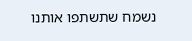נשמח שתשתפו אותנו